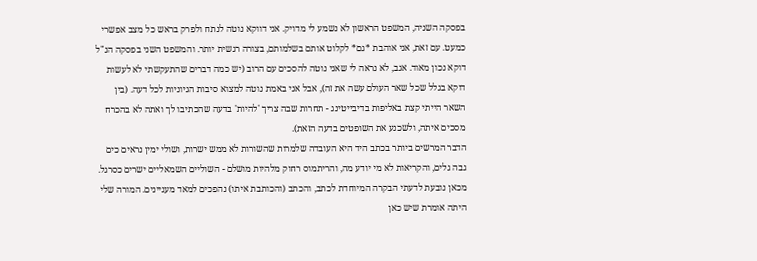בפסקה השניה, המשפט הראשון לא נשמע לי מדויק. אני דווקא נוטה לנתח ולפרק בראש כל מצב אפשרי כמעט. עם זאת, אני אוהבת *גם* לקלוט אותם בשלמותם, בצורה רגשית יותר. והמשפט השני בפסקה הנ"ל דוקא נכון מאוד. אגב, לא נראה לי שאני נוטה להסכים עם הרוב (יש כמה דברים שהתעקשתי לא לעשות דוקא בגלל שכל שאר העולם עשה את זה), אבל אני באמת נוטה למצוא סיבות הגיוניות לכל דעה. (בין השאר הייתי קצת באליפות בדיבייטינג - תחרות שבה צריך 'להיות' בדעה שהכתיבו לך ואתה לא בהכרח מסכים איתה, ולשכנע את השופטים בדעה הזאת).
הדבר המרשים ביותר בכתב היד היא העובדה שלמרות שהשורות לא ממש ישרות, ושולי ימין נראים כים גבה גלים, והקריאות לא מי יודע מה, והריתמוס רחוק מלהיות מושלם - השוליים השמאליים ישרים כסרגל. מכאן נובעת לדעתי הבקרה המיוחדת לכתב, והכתב (והכותבת איתו) נהפכים למאד מעניינים. המורה שלי היתה אומרת שיש כאן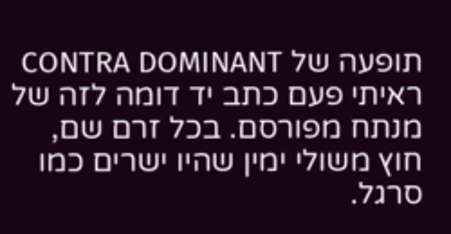תופעה של CONTRA DOMINANT ראיתי פעם כתב יד דומה לזה של מנתח מפורסם. בכל זרם שם, חוץ משולי ימין שהיו ישרים כמו סרגל.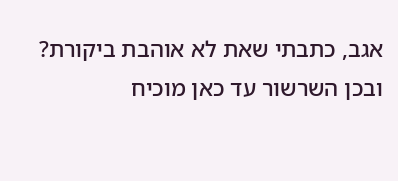אגב, כתבתי שאת לא אוהבת ביקורת? ובכן השרשור עד כאן מוכיח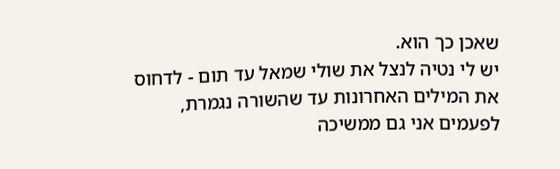שאכן כך הוא.
יש לי נטיה לנצל את שולי שמאל עד תום - לדחוס את המילים האחרונות עד שהשורה נגמרת, לפעמים אני גם ממשיכה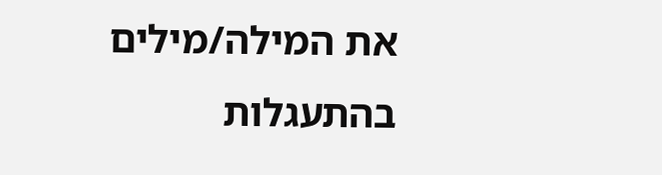את המילה/מילים בהתעגלות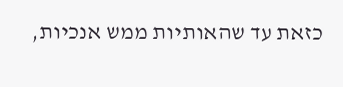כזאת עד שהאותיות ממש אנכיות,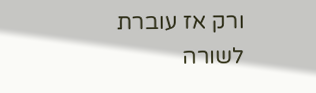ורק אז עוברת לשורה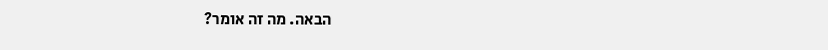הבאה. מה זה אומר?